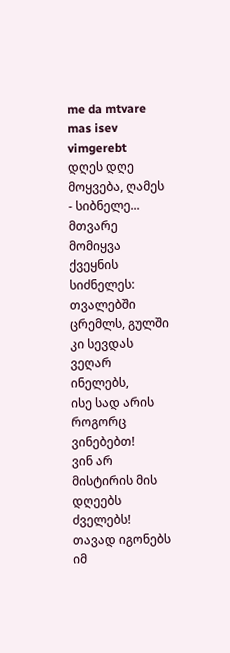me da mtvare mas isev vimgerebt
დღეს დღე მოყვება, ღამეს - სიბნელე...
მთვარე მომიყვა ქვეყნის სიძნელეს:
თვალებში ცრემლს, გულში კი სევდას ვეღარ ინელებს,
ისე სად არის როგორც ვინებებთ!
ვინ არ მისტირის მის დღეებს ძველებს!
თავად იგონებს იმ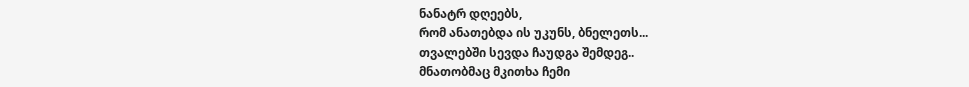ნანატრ დღეებს,
რომ ანათებდა ის უკუნს, ბნელეთს...
თვალებში სევდა ჩაუდგა შემდეგ..
მნათობმაც მკითხა ჩემი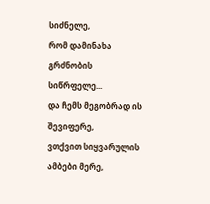სიძნელე,
რომ დამინახა გრძნობის სიწრფელე...
და ჩემს მეგობრად ის შევიფერე,
ვთქვით სიყვარულის ამბები მერე,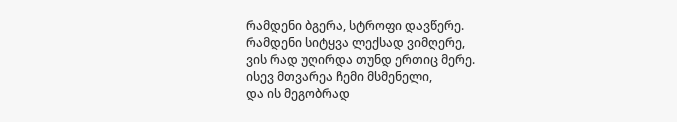რამდენი ბგერა, სტროფი დავწერე.
რამდენი სიტყვა ლექსად ვიმღერე,
ვის რად უღირდა თუნდ ერთიც მერე.
ისევ მთვარეა ჩემი მსმენელი,
და ის მეგობრად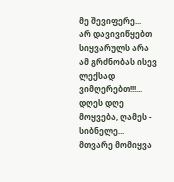მე შევიფერე...
არ დავივიწყებთ სიყვარულს არა
ამ გრძნობას ისევ ლექსად ვიმღერებთ!!!...
დღეს დღე მოყვება, ღამეს - სიბნელე...
მთვარე მომიყვა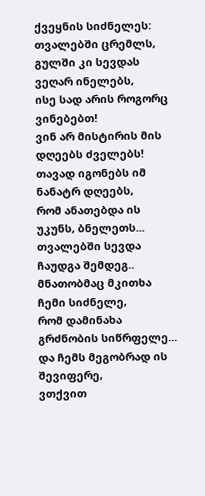ქვეყნის სიძნელეს:
თვალებში ცრემლს, გულში კი სევდას ვეღარ ინელებს,
ისე სად არის როგორც ვინებებთ!
ვინ არ მისტირის მის დღეებს ძველებს!
თავად იგონებს იმ ნანატრ დღეებს,
რომ ანათებდა ის უკუნს, ბნელეთს...
თვალებში სევდა ჩაუდგა შემდეგ..
მნათობმაც მკითხა ჩემი სიძნელე,
რომ დამინახა გრძნობის სიწრფელე...
და ჩემს მეგობრად ის შევიფერე,
ვთქვით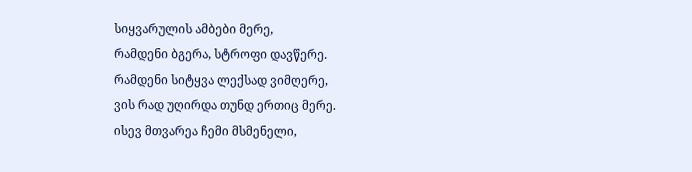სიყვარულის ამბები მერე,
რამდენი ბგერა, სტროფი დავწერე.
რამდენი სიტყვა ლექსად ვიმღერე,
ვის რად უღირდა თუნდ ერთიც მერე.
ისევ მთვარეა ჩემი მსმენელი,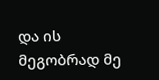და ის მეგობრად მე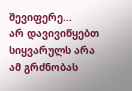შევიფერე...
არ დავივიწყებთ სიყვარულს არა
ამ გრძნობას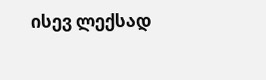ისევ ლექსად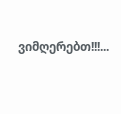ვიმღერებთ!!!...